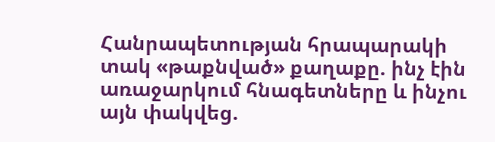Հանրապետության հրապարակի տակ «թաքնված» քաղաքը. ինչ էին առաջարկում հնագետները և ինչու այն փակվեց.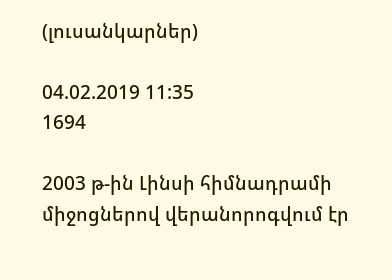(լուսանկարներ)

04.02.2019 11:35
1694

2003 թ-ին Լինսի հիմնադրամի միջոցներով վերանորոգվում էր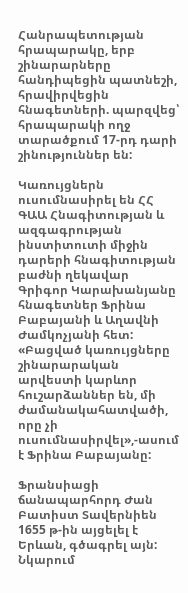Հանրապետության հրապարակը, երբ շինարարները հանդիպեցին պատնեշի, հրավիրվեցին հնագետների. պարզվեց՝ հրապարակի ողջ տարածքում 17-րդ դարի շինություններ են:

Կառույցներն ուսումնասիրել են ՀՀ ԳԱԱ Հնագիտության և ազգագրության ինստիտուտի միջին դարերի հնագիտության բաժնի ղեկավար Գրիգոր Կարախանյանը հնագետներ Ֆրինա Բաբայանի և Աղավնի Ժամկոչյանի հետ: «Բացված կառույցները շինարարական արվեստի կարևոր հուշարձաններ են, մի ժամանակահատվածի, որը չի ուսումնասիրվել»,-ասում է Ֆրինա Բաբայանը:

Ֆրանսիացի ճանապարհորդ Ժան Բատիստ Տավերնիեն 1655 թ-ին այցելել է Երևան, գծագրել այն: Նկարում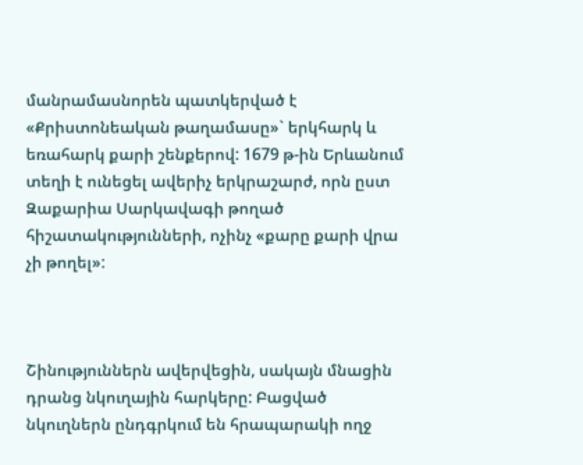մանրամասնորեն պատկերված է «Քրիստոնեական թաղամասը»` երկհարկ և եռահարկ քարի շենքերով: 1679 թ-ին Երևանում տեղի է ունեցել ավերիչ երկրաշարժ, որն ըստ Զաքարիա Սարկավագի թողած հիշատակությունների, ոչինչ «քարը քարի վրա չի թողել»:



Շինություններն ավերվեցին, սակայն մնացին դրանց նկուղային հարկերը: Բացված նկուղներն ընդգրկում են հրապարակի ողջ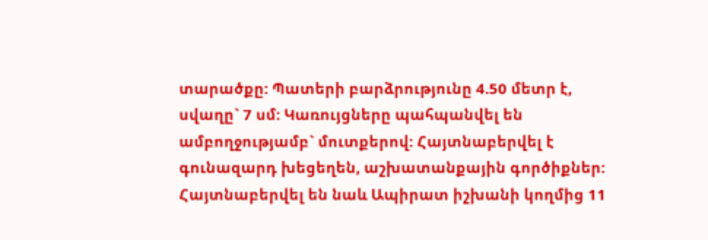տարածքը: Պատերի բարձրությունը 4.50 մետր է, սվաղը` 7 սմ: Կառույցները պահպանվել են ամբողջությամբ` մուտքերով: Հայտնաբերվել է գունազարդ խեցեղեն, աշխատանքային գործիքներ: Հայտնաբերվել են նաև Ապիրատ իշխանի կողմից 11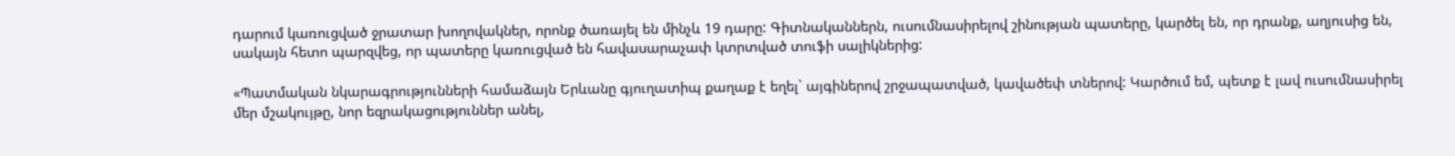դարում կառուցված ջրատար խողովակներ, որոնք ծառայել են մինչև 19 դարը: Գիտնականներն, ուսումնասիրելով շինության պատերը, կարծել են, որ դրանք, աղյուսից են, սակայն հետո պարզվեց, որ պատերը կառուցված են հավասարաչափ կտրտված տուֆի սալիկներից:

«Պատմական նկարագրությունների համաձայն Երևանը գյուղատիպ քաղաք է եղել` այգիներով շրջապատված, կավածեփ տներով: Կարծում եմ, պետք է լավ ուսումնասիրել մեր մշակույթը, նոր եզրակացություններ անել,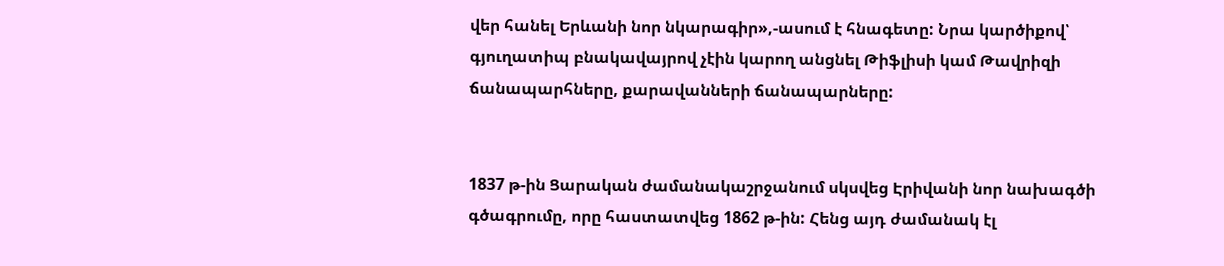վեր հանել Երևանի նոր նկարագիր»,-ասում է հնագետը: Նրա կարծիքով՝ գյուղատիպ բնակավայրով չէին կարող անցնել Թիֆլիսի կամ Թավրիզի ճանապարհները, քարավանների ճանապարները:


1837 թ-ին Ցարական ժամանակաշրջանում սկսվեց Էրիվանի նոր նախագծի գծագրումը, որը հաստատվեց 1862 թ-ին: Հենց այդ ժամանակ էլ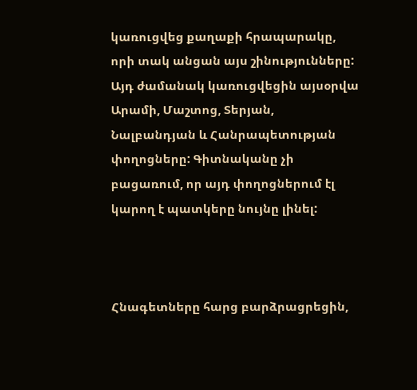կառուցվեց քաղաքի հրապարակը, որի տակ անցան այս շինությունները: Այդ ժամանակ կառուցվեցին այսօրվա Արամի, Մաշտոց, Տերյան, Նալբանդյան և Հանրապետության փողոցները: Գիտնականը չի բացառում, որ այդ փողոցներում էլ կարող է պատկերը նույնը լինել:



Հնագետները հարց բարձրացրեցին,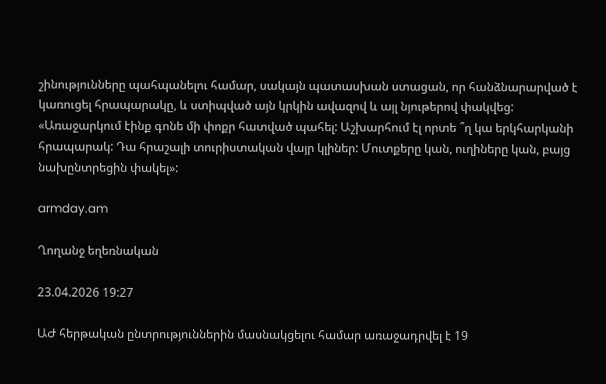շինությունները պահպանելու համար, սակայն պատասխան ստացան, որ հանձնարարված է կառուցել հրապարակը, և ստիպված այն կրկին ավազով և այլ նյութերով փակվեց: «Առաջարկում էինք գոնե մի փոքր հատված պահել: Աշխարհում էլ որտե ՞ղ կա երկհարկանի հրապարակ: Դա հրաշալի տուրիստական վայր կլիներ: Մուտքերը կան, ուղիները կան, բայց նախընտրեցին փակել»:

armday.am

Ղողանջ եղեռնական

23.04.2026 19:27

ԱԺ հերթական ընտրություններին մասնակցելու համար առաջադրվել է 19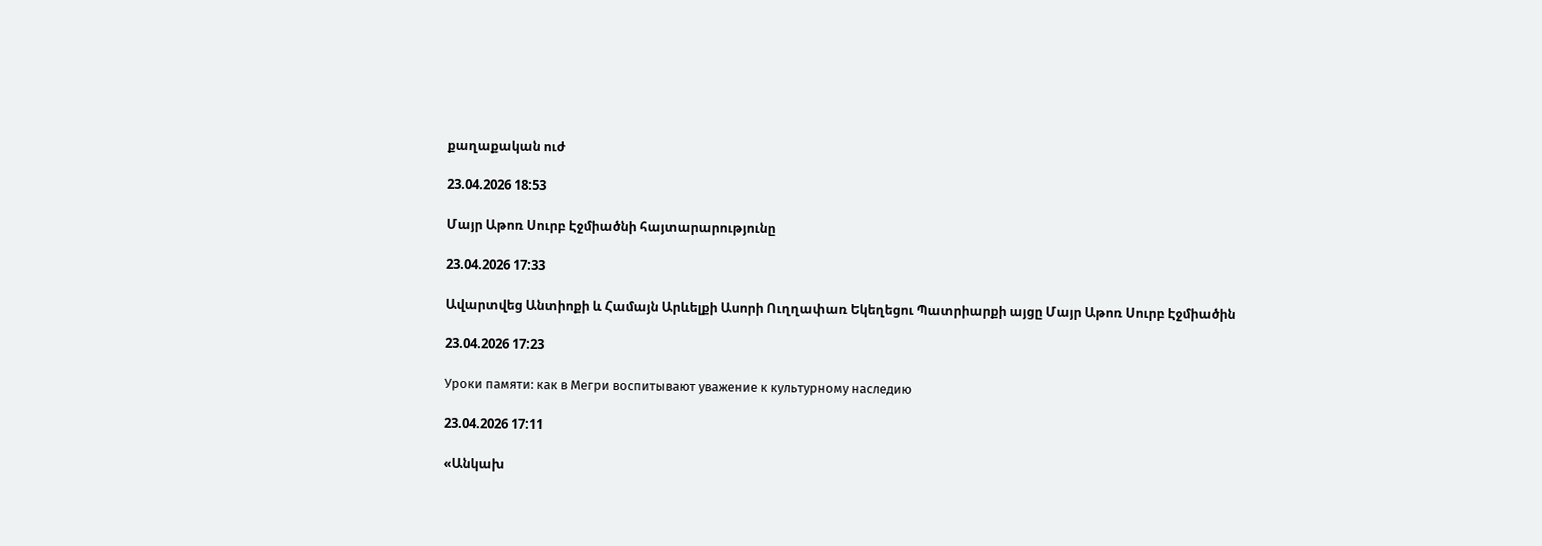քաղաքական ուժ

23.04.2026 18:53

Մայր Աթոռ Սուրբ Էջմիածնի հայտարարությունը

23.04.2026 17:33

Ավարտվեց Անտիոքի և Համայն Արևելքի Ասորի Ուղղափառ Եկեղեցու Պատրիարքի այցը Մայր Աթոռ Սուրբ Էջմիածին

23.04.2026 17:23

Уроки памяти: как в Мегри воспитывают уважение к культурному наследию

23.04.2026 17:11

«Անկախ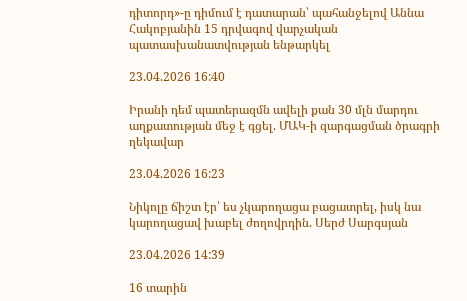դիտորդ»-ը դիմում է դատարան՝ պահանջելով Աննա Հակոբյանին 15 դրվագով վարչական պատասխանատվության ենթարկել

23.04.2026 16:40

Իրանի դեմ պատերազմն ավելի քան 30 մլն մարդու աղքատության մեջ է գցել. ՄԱԿ-ի զարգացման ծրագրի ղեկավար

23.04.2026 16:23

Նիկոլը ճիշտ էր՝ ես չկարողացա բացատրել, իսկ նա կարողացավ խաբել ժողովրդին. Սերժ Սարգսյան

23.04.2026 14:39

16 տարին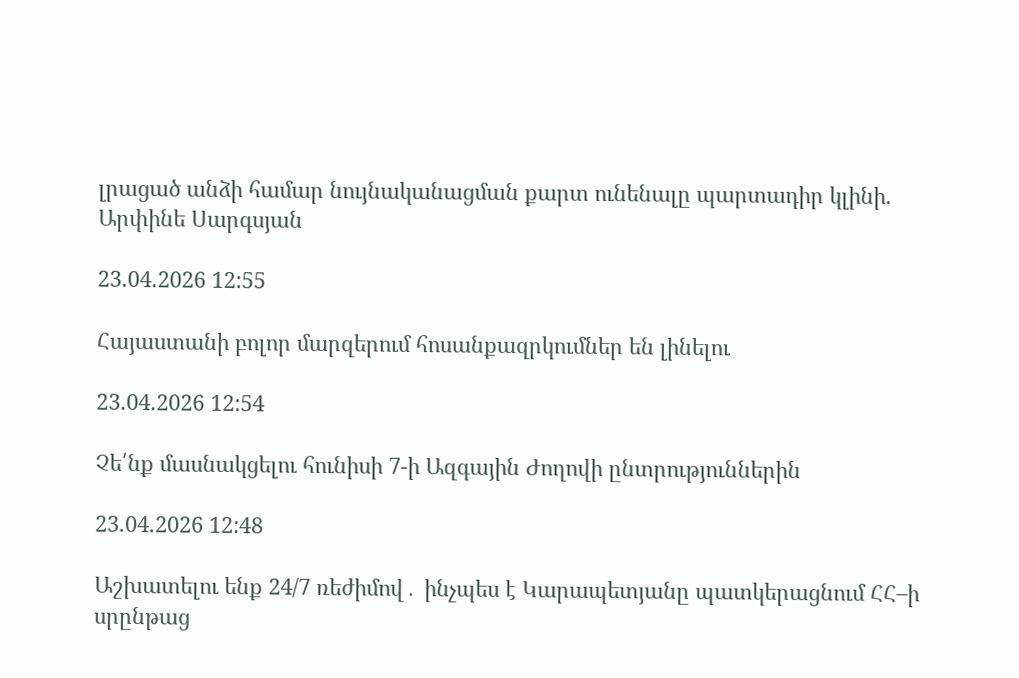լրացած անձի համար նույնականացման քարտ ունենալը պարտադիր կլինի. Արփինե Սարգսյան

23.04.2026 12:55

Հայաստանի բոլոր մարզերում հոսանքազրկումներ են լինելու

23.04.2026 12:54

Չե՛նք մասնակցելու հունիսի 7-ի Ազգային Ժողովի ընտրություններին

23.04.2026 12:48

Աշխատելու ենք 24/7 ռեժիմով․ ինչպես է Կարապետյանը պատկերացնում ՀՀ–ի սրընթաց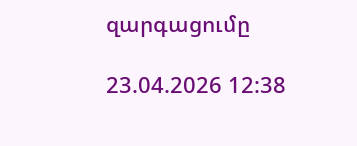զարգացումը

23.04.2026 12:38